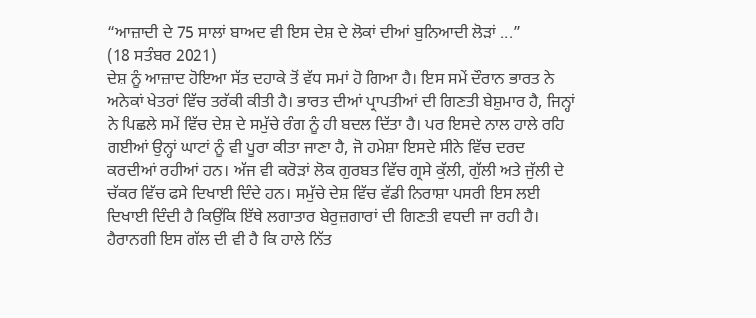“ਆਜ਼ਾਦੀ ਦੇ 75 ਸਾਲਾਂ ਬਾਅਦ ਵੀ ਇਸ ਦੇਸ਼ ਦੇ ਲੋਕਾਂ ਦੀਆਂ ਬੁਨਿਆਦੀ ਲੋੜਾਂ ...”
(18 ਸਤੰਬਰ 2021)
ਦੇਸ਼ ਨੂੰ ਆਜ਼ਾਦ ਹੋਇਆ ਸੱਤ ਦਹਾਕੇ ਤੋਂ ਵੱਧ ਸਮਾਂ ਹੋ ਗਿਆ ਹੈ। ਇਸ ਸਮੇਂ ਦੌਰਾਨ ਭਾਰਤ ਨੇ ਅਨੇਕਾਂ ਖੇਤਰਾਂ ਵਿੱਚ ਤਰੱਕੀ ਕੀਤੀ ਹੈ। ਭਾਰਤ ਦੀਆਂ ਪ੍ਰਾਪਤੀਆਂ ਦੀ ਗਿਣਤੀ ਬੇਸ਼ੁਮਾਰ ਹੈ, ਜਿਨ੍ਹਾਂ ਨੇ ਪਿਛਲੇ ਸਮੇਂ ਵਿੱਚ ਦੇਸ਼ ਦੇ ਸਮੁੱਚੇ ਰੰਗ ਨੂੰ ਹੀ ਬਦਲ ਦਿੱਤਾ ਹੈ। ਪਰ ਇਸਦੇ ਨਾਲ ਹਾਲੇ ਰਹਿ ਗਈਆਂ ਉਨ੍ਹਾਂ ਘਾਟਾਂ ਨੂੰ ਵੀ ਪੂਰਾ ਕੀਤਾ ਜਾਣਾ ਹੈ, ਜੋ ਹਮੇਸ਼ਾ ਇਸਦੇ ਸੀਨੇ ਵਿੱਚ ਦਰਦ ਕਰਦੀਆਂ ਰਹੀਆਂ ਹਨ। ਅੱਜ ਵੀ ਕਰੋੜਾਂ ਲੋਕ ਗੁਰਬਤ ਵਿੱਚ ਗ੍ਰਸੇ ਕੁੱਲੀ, ਗੁੱਲੀ ਅਤੇ ਜੁੱਲੀ ਦੇ ਚੱਕਰ ਵਿੱਚ ਫਸੇ ਦਿਖਾਈ ਦਿੰਦੇ ਹਨ। ਸਮੁੱਚੇ ਦੇਸ਼ ਵਿੱਚ ਵੱਡੀ ਨਿਰਾਸ਼ਾ ਪਸਰੀ ਇਸ ਲਈ ਦਿਖਾਈ ਦਿੰਦੀ ਹੈ ਕਿਉਂਕਿ ਇੱਥੇ ਲਗਾਤਾਰ ਬੇਰੁਜ਼ਗਾਰਾਂ ਦੀ ਗਿਣਤੀ ਵਧਦੀ ਜਾ ਰਹੀ ਹੈ। ਹੈਰਾਨਗੀ ਇਸ ਗੱਲ ਦੀ ਵੀ ਹੈ ਕਿ ਹਾਲੇ ਨਿੱਤ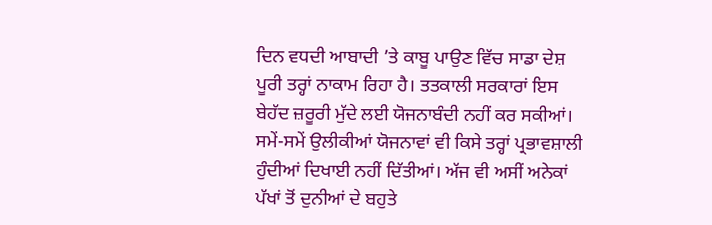ਦਿਨ ਵਧਦੀ ਆਬਾਦੀ ’ਤੇ ਕਾਬੂ ਪਾਉਣ ਵਿੱਚ ਸਾਡਾ ਦੇਸ਼ ਪੂਰੀ ਤਰ੍ਹਾਂ ਨਾਕਾਮ ਰਿਹਾ ਹੈ। ਤਤਕਾਲੀ ਸਰਕਾਰਾਂ ਇਸ ਬੇਹੱਦ ਜ਼ਰੂਰੀ ਮੁੱਦੇ ਲਈ ਯੋਜਨਾਬੰਦੀ ਨਹੀਂ ਕਰ ਸਕੀਆਂ। ਸਮੇਂ-ਸਮੇਂ ਉਲੀਕੀਆਂ ਯੋਜਨਾਵਾਂ ਵੀ ਕਿਸੇ ਤਰ੍ਹਾਂ ਪ੍ਰਭਾਵਸ਼ਾਲੀ ਹੁੰਦੀਆਂ ਦਿਖਾਈ ਨਹੀਂ ਦਿੱਤੀਆਂ। ਅੱਜ ਵੀ ਅਸੀਂ ਅਨੇਕਾਂ ਪੱਖਾਂ ਤੋਂ ਦੁਨੀਆਂ ਦੇ ਬਹੁਤੇ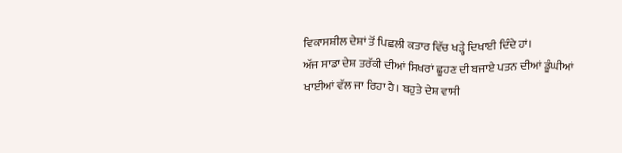ਵਿਕਾਸਸ਼ੀਲ ਦੇਸ਼ਾਂ ਤੋਂ ਪਿਛਲੀ ਕਤਾਰ ਵਿੱਚ ਖੜ੍ਹੇ ਦਿਖਾਈ ਦਿੰਦੇ ਹਾਂ।
ਅੱਜ ਸਾਡਾ ਦੇਸ਼ ਤਰੱਕੀ ਦੀਆਂ ਸਿਖਰਾਂ ਛੂਹਣ ਦੀ ਬਜਾਏ ਪਤਨ ਦੀਆਂ ਡੂੰਘੀਆਂ ਖਾਈਆਂ ਵੱਲ ਜਾ ਰਿਹਾ ਹੈ। ਬਹੁਤੇ ਦੇਸ਼ ਵਾਸੀ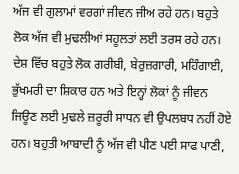ਅੱਜ ਵੀ ਗੁਲਾਮਾਂ ਵਰਗਾਂ ਜੀਵਨ ਜੀਅ ਰਹੇ ਹਨ। ਬਹੁਤੇ ਲੋਕ ਅੱਜ ਵੀ ਮੁਢਲੀਆਂ ਸਹੂਲਤਾਂ ਲਈ ਤਰਸ ਰਹੇ ਹਨ। ਦੇਸ਼ ਵਿੱਚ ਬਹੁਤੇ ਲੋਕ ਗਰੀਬੀ, ਬੇਰੁਜ਼ਗਾਰੀ, ਮਹਿੰਗਾਈ, ਭੁੱਖਮਰੀ ਦਾ ਸ਼ਿਕਾਰ ਹਨ ਅਤੇ ਇਨ੍ਹਾਂ ਲੋਕਾਂ ਨੂੰ ਜੀਵਨ ਜਿਊਣ ਲਈ ਮੁਢਲੇ ਜ਼ਰੂਰੀ ਸਾਧਨ ਵੀ ਉਪਲਬਧ ਨਹੀਂ ਹੋਏ ਹਨ। ਬਹੁਤੀ ਆਬਾਦੀ ਨੂੰ ਅੱਜ ਵੀ ਪੀਣ ਪਈ ਸਾਫ ਪਾਣੀ,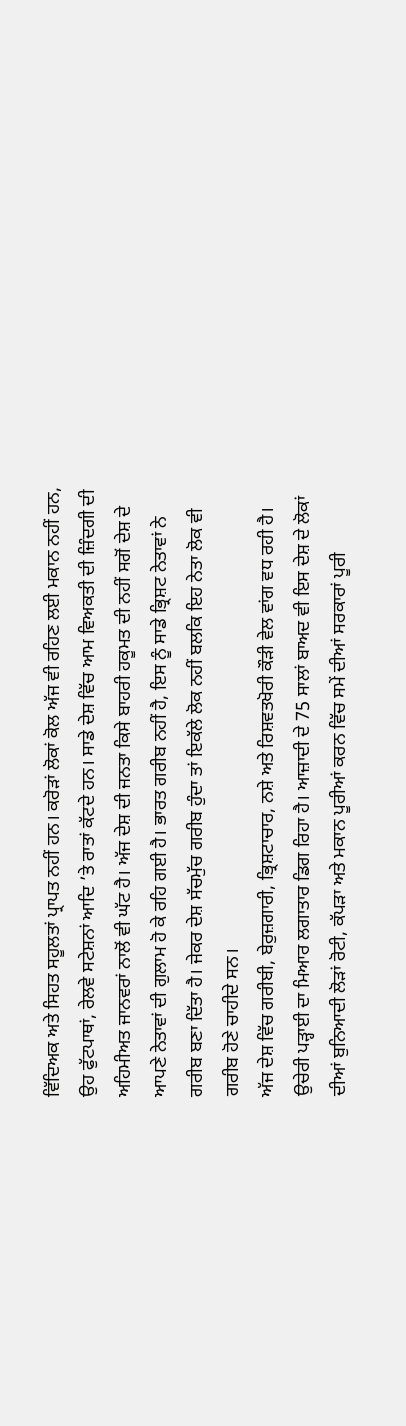ਵਿੱਦਿਅਕ ਅਤੇ ਸਿਹਤ ਸਹੂਲਤਾਂ ਪ੍ਰਾਪਤ ਨਹੀਂ ਹਨ। ਕਰੋੜਾਂ ਲੋਕਾਂ ਕੋਲ ਅੱਜ ਵੀ ਰਹਿਣ ਲਈ ਮਕਾਨ ਨਹੀਂ ਹਨ, ਉਹ ਫੁੱਟਪਾਥਾਂ, ਰੇਲਵੇ ਸਟੇਸ਼ਨਾਂ ਆਦਿ ’ਤੇ ਰਾਤਾਂ ਕੱਟਦੇ ਹਨ। ਸਾਡੇ ਦੇਸ਼ ਵਿੱਚ ਆਮ ਵਿਅਕਤੀ ਦੀ ਜ਼ਿੰਦਗੀ ਦੀ ਅਹਿਮੀਅਤ ਜਾਨਵਰਾਂ ਨਾਲੋਂ ਵੀ ਘੱਟ ਹੈ। ਅੱਜ ਦੇਸ਼ ਦੀ ਜਨਤਾ ਕਿਸੇ ਬਾਹਰੀ ਹਕੂਮਤ ਦੀ ਨਹੀਂ ਸਗੋਂ ਦੇਸ਼ ਦੇ ਆਪਣੇ ਨੇਤਾਵਾਂ ਦੀ ਗੁਲਾਮ ਹੋ ਕੇ ਰਹਿ ਗਈ ਹੈ। ਭਾਰਤ ਗਰੀਬ ਨਹੀਂ ਹੈ, ਇਸ ਨੂੰ ਸਾਡੇ ਭ੍ਰਿਸ਼ਟ ਨੇਤਾਵਾਂ ਨੇ ਗਰੀਬ ਬਣਾ ਦਿੱਤਾ ਹੈ। ਜੇਕਰ ਦੇਸ਼ ਸੱਚਮੁੱਚ ਗਰੀਬ ਹੁੰਦਾ ਤਾਂ ਇਕੱਲੇ ਲੋਕ ਨਹੀਂ ਬਲਕਿ ਇਹ ਨੇਤਾ ਲੋਕ ਵੀ ਗਰੀਬ ਹੋਣੇ ਚਾਹੀਦੇ ਸਨ।
ਅੱਜ ਦੇਸ਼ ਵਿੱਚ ਗਰੀਬੀ, ਬੇਰੁਜ਼ਗਾਰੀ, ਭ੍ਰਿਸ਼ਟਾਚਾਰ, ਨਸ਼ੇ ਅਤੇ ਰਿਸ਼ਵਤਖੋਰੀ ਕੌੜੀ ਵੇਲ ਵਾਂਗ ਵਧ ਰਹੀ ਹੈ। ਉਚੇਰੀ ਪੜ੍ਹਾਈ ਦਾ ਮਿਆਰ ਲਗਾਤਾਰ ਡਿਗ ਰਿਹਾ ਹੈ। ਆਜ਼ਾਦੀ ਦੇ 75 ਸਾਲਾਂ ਬਾਅਦ ਵੀ ਇਸ ਦੇਸ਼ ਦੇ ਲੋਕਾਂ ਦੀਆਂ ਬੁਨਿਆਦੀ ਲੋੜਾਂ ਰੋਟੀ, ਕੱਪੜਾ ਅਤੇ ਮਕਾਨ ਪੂਰੀਆਂ ਕਰਨ ਵਿੱਚ ਸਮੇਂ ਦੀਆਂ ਸਰਕਾਰਾਂ ਪੂਰੀ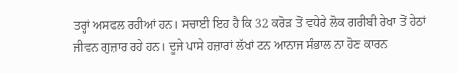ਤਰ੍ਹਾਂ ਅਸਫਲ ਰਹੀਆਂ ਹਨ। ਸਚਾਈ ਇਹ ਹੈ ਕਿ 32 ਕਰੋੜ ਤੋਂ ਵਧੇਰੇ ਲੋਕ ਗਰੀਬੀ ਰੇਖਾ ਤੋਂ ਹੇਠਾਂ ਜੀਵਨ ਗੁਜ਼ਾਰ ਰਹੇ ਹਨ। ਦੂਜੇ ਪਾਸੇ ਹਜ਼ਾਰਾਂ ਲੱਖਾਂ ਟਨ ਆਨਾਜ ਸੰਭਾਲ ਨਾ ਹੋਣ ਕਾਰਨ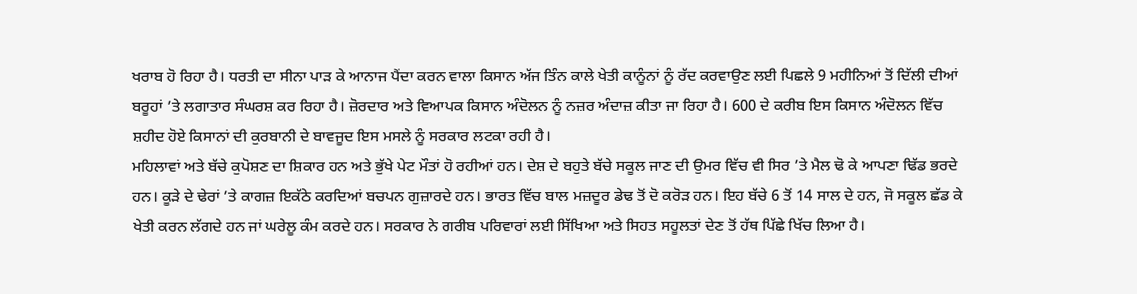ਖਰਾਬ ਹੋ ਰਿਹਾ ਹੈ। ਧਰਤੀ ਦਾ ਸੀਨਾ ਪਾੜ ਕੇ ਆਨਾਜ ਪੈਂਦਾ ਕਰਨ ਵਾਲਾ ਕਿਸਾਨ ਅੱਜ ਤਿੰਨ ਕਾਲੇ ਖੇਤੀ ਕਾਨੂੰਨਾਂ ਨੂੰ ਰੱਦ ਕਰਵਾਉਣ ਲਈ ਪਿਛਲੇ 9 ਮਹੀਨਿਆਂ ਤੋਂ ਦਿੱਲੀ ਦੀਆਂ ਬਰੂਹਾਂ ’ਤੇ ਲਗਾਤਾਰ ਸੰਘਰਸ਼ ਕਰ ਰਿਹਾ ਹੈ। ਜ਼ੋਰਦਾਰ ਅਤੇ ਵਿਆਪਕ ਕਿਸਾਨ ਅੰਦੋਲਨ ਨੂੰ ਨਜ਼ਰ ਅੰਦਾਜ਼ ਕੀਤਾ ਜਾ ਰਿਹਾ ਹੈ। 600 ਦੇ ਕਰੀਬ ਇਸ ਕਿਸਾਨ ਅੰਦੋਲਨ ਵਿੱਚ ਸ਼ਹੀਦ ਹੋਏ ਕਿਸਾਨਾਂ ਦੀ ਕੁਰਬਾਨੀ ਦੇ ਬਾਵਜੂਦ ਇਸ ਮਸਲੇ ਨੂੰ ਸਰਕਾਰ ਲਟਕਾ ਰਹੀ ਹੈ।
ਮਹਿਲਾਵਾਂ ਅਤੇ ਬੱਚੇ ਕੁਪੋਸ਼ਣ ਦਾ ਸ਼ਿਕਾਰ ਹਨ ਅਤੇ ਭੁੱਖੇ ਪੇਟ ਮੌਤਾਂ ਹੋ ਰਹੀਆਂ ਹਨ। ਦੇਸ਼ ਦੇ ਬਹੁਤੇ ਬੱਚੇ ਸਕੂਲ ਜਾਣ ਦੀ ਉਮਰ ਵਿੱਚ ਵੀ ਸਿਰ ’ਤੇ ਮੈਲ ਢੋ ਕੇ ਆਪਣਾ ਢਿੱਡ ਭਰਦੇ ਹਨ। ਕੂੜੇ ਦੇ ਢੇਰਾਂ ’ਤੇ ਕਾਗਜ਼ ਇਕੱਠੇ ਕਰਦਿਆਂ ਬਚਪਨ ਗੁਜ਼ਾਰਦੇ ਹਨ। ਭਾਰਤ ਵਿੱਚ ਬਾਲ ਮਜ਼ਦੂਰ ਡੇਢ ਤੋਂ ਦੋ ਕਰੋੜ ਹਨ। ਇਹ ਬੱਚੇ 6 ਤੋਂ 14 ਸਾਲ ਦੇ ਹਨ, ਜੋ ਸਕੂਲ ਛੱਡ ਕੇ ਖੇਤੀ ਕਰਨ ਲੱਗਦੇ ਹਨ ਜਾਂ ਘਰੇਲੂ ਕੰਮ ਕਰਦੇ ਹਨ। ਸਰਕਾਰ ਨੇ ਗਰੀਬ ਪਰਿਵਾਰਾਂ ਲਈ ਸਿੱਖਿਆ ਅਤੇ ਸਿਹਤ ਸਹੂਲਤਾਂ ਦੇਣ ਤੋਂ ਹੱਥ ਪਿੱਛੇ ਖਿੱਚ ਲਿਆ ਹੈ।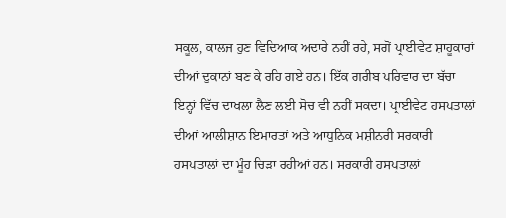ਸਕੂਲ, ਕਾਲਜ ਹੁਣ ਵਿਦਿਆਕ ਅਦਾਰੇ ਨਹੀਂ ਰਹੇ, ਸਗੋਂ ਪ੍ਰਾਈਵੇਟ ਸ਼ਾਹੂਕਾਰਾਂ ਦੀਆਂ ਦੁਕਾਨਾਂ ਬਣ ਕੇ ਰਹਿ ਗਏ ਹਨ। ਇੱਕ ਗਰੀਬ ਪਰਿਵਾਰ ਦਾ ਬੱਚਾ ਇਨ੍ਹਾਂ ਵਿੱਚ ਦਾਖਲਾ ਲੈਣ ਲਈ ਸੋਚ ਵੀ ਨਹੀਂ ਸਕਦਾ। ਪ੍ਰਾਈਵੇਟ ਹਸਪਤਾਲਾਂ ਦੀਆਂ ਆਲੀਸ਼ਾਨ ਇਮਾਰਤਾਂ ਅਤੇ ਆਧੁਨਿਕ ਮਸ਼ੀਨਰੀ ਸਰਕਾਰੀ ਹਸਪਤਾਲਾਂ ਦਾ ਮੂੰਹ ਚਿੜਾ ਰਹੀਆਂ ਹਨ। ਸਰਕਾਰੀ ਹਸਪਤਾਲਾਂ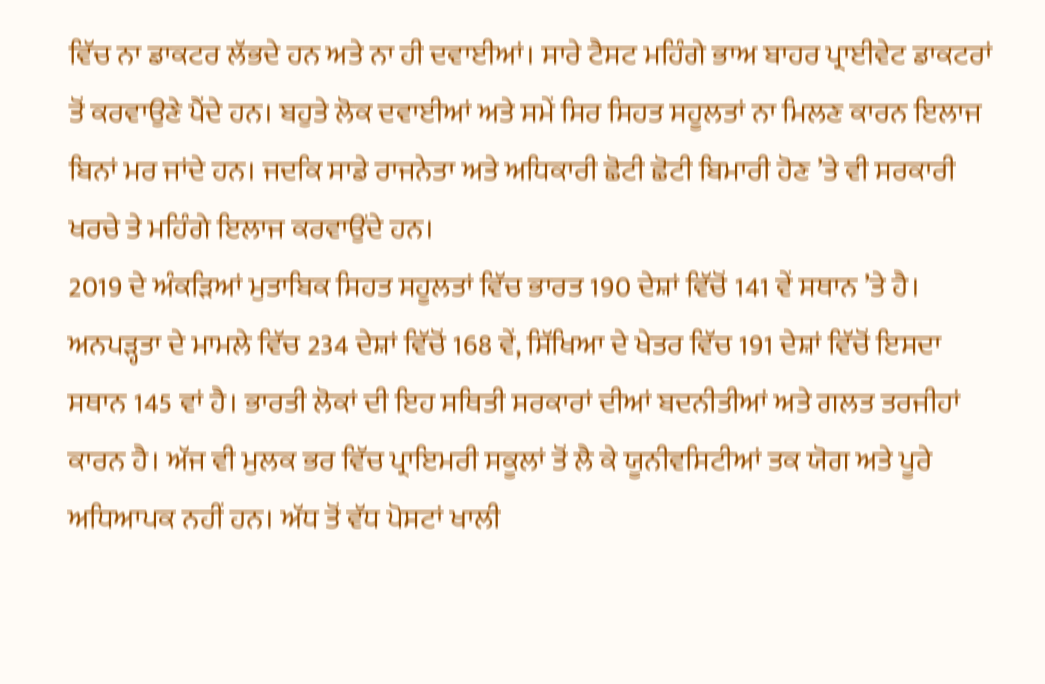ਵਿੱਚ ਨਾ ਡਾਕਟਰ ਲੱਭਦੇ ਹਨ ਅਤੇ ਨਾ ਹੀ ਦਵਾਈਆਂ। ਸਾਰੇ ਟੈਸਟ ਮਹਿੰਗੇ ਭਾਅ ਬਾਹਰ ਪ੍ਰਾਈਵੇਟ ਡਾਕਟਰਾਂ ਤੋਂ ਕਰਵਾਉਣੇ ਪੈਂਦੇ ਹਨ। ਬਹੁਤੇ ਲੋਕ ਦਵਾਈਆਂ ਅਤੇ ਸਮੇਂ ਸਿਰ ਸਿਹਤ ਸਹੂਲਤਾਂ ਨਾ ਮਿਲਣ ਕਾਰਨ ਇਲਾਜ ਬਿਨਾਂ ਮਰ ਜਾਂਦੇ ਹਨ। ਜਦਕਿ ਸਾਡੇ ਰਾਜਨੇਤਾ ਅਤੇ ਅਧਿਕਾਰੀ ਛੋਟੀ ਛੋਟੀ ਬਿਮਾਰੀ ਹੋਣ ’ਤੇ ਵੀ ਸਰਕਾਰੀ ਖਰਚੇ ਤੇ ਮਹਿੰਗੇ ਇਲਾਜ ਕਰਵਾਉਂਦੇ ਹਨ।
2019 ਦੇ ਅੰਕੜਿਆਂ ਮੁਤਾਬਿਕ ਸਿਹਤ ਸਹੂਲਤਾਂ ਵਿੱਚ ਭਾਰਤ 190 ਦੇਸ਼ਾਂ ਵਿੱਚੋਂ 141 ਵੇਂ ਸਥਾਨ ’ਤੇ ਹੈ। ਅਨਪੜ੍ਹਤਾ ਦੇ ਮਾਮਲੇ ਵਿੱਚ 234 ਦੇਸ਼ਾਂ ਵਿੱਚੋਂ 168 ਵੇਂ, ਸਿੱਖਿਆ ਦੇ ਖੇਤਰ ਵਿੱਚ 191 ਦੇਸ਼ਾਂ ਵਿੱਚੋਂ ਇਸਦਾ ਸਥਾਨ 145 ਵਾਂ ਹੈ। ਭਾਰਤੀ ਲੋਕਾਂ ਦੀ ਇਹ ਸਥਿਤੀ ਸਰਕਾਰਾਂ ਦੀਆਂ ਬਦਨੀਤੀਆਂ ਅਤੇ ਗਲਤ ਤਰਜੀਹਾਂ ਕਾਰਨ ਹੈ। ਅੱਜ ਵੀ ਮੁਲਕ ਭਰ ਵਿੱਚ ਪ੍ਰਾਇਮਰੀ ਸਕੂਲਾਂ ਤੋਂ ਲੈ ਕੇ ਯੂਨੀਵਸਿਟੀਆਂ ਤਕ ਯੋਗ ਅਤੇ ਪੂਰੇ ਅਧਿਆਪਕ ਨਹੀਂ ਹਨ। ਅੱਧ ਤੋਂ ਵੱਧ ਪੋਸਟਾਂ ਖਾਲੀ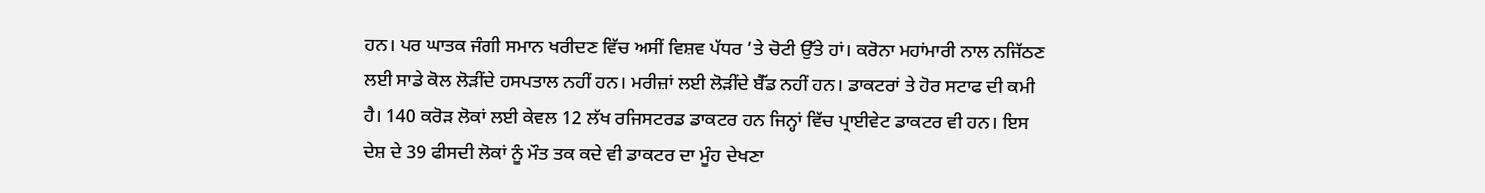ਹਨ। ਪਰ ਘਾਤਕ ਜੰਗੀ ਸਮਾਨ ਖਰੀਦਣ ਵਿੱਚ ਅਸੀਂ ਵਿਸ਼ਵ ਪੱਧਰ ’ਤੇ ਚੋਟੀ ਉੱਤੇ ਹਾਂ। ਕਰੋਨਾ ਮਹਾਂਮਾਰੀ ਨਾਲ ਨਜਿੱਠਣ ਲਈ ਸਾਡੇ ਕੋਲ ਲੋੜੀਂਦੇ ਹਸਪਤਾਲ ਨਹੀਂ ਹਨ। ਮਰੀਜ਼ਾਂ ਲਈ ਲੋੜੀਂਦੇ ਬੈੱਡ ਨਹੀਂ ਹਨ। ਡਾਕਟਰਾਂ ਤੇ ਹੋਰ ਸਟਾਫ ਦੀ ਕਮੀ ਹੈ। 140 ਕਰੋੜ ਲੋਕਾਂ ਲਈ ਕੇਵਲ 12 ਲੱਖ ਰਜਿਸਟਰਡ ਡਾਕਟਰ ਹਨ ਜਿਨ੍ਹਾਂ ਵਿੱਚ ਪ੍ਰਾਈਵੇਟ ਡਾਕਟਰ ਵੀ ਹਨ। ਇਸ ਦੇਸ਼ ਦੇ 39 ਫੀਸਦੀ ਲੋਕਾਂ ਨੂੰ ਮੌਤ ਤਕ ਕਦੇ ਵੀ ਡਾਕਟਰ ਦਾ ਮੂੰਹ ਦੇਖਣਾ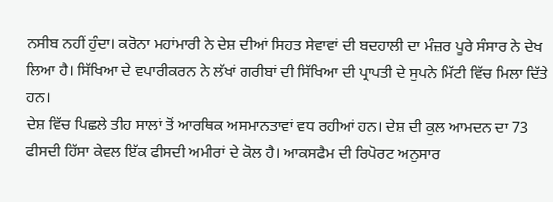ਨਸੀਬ ਨਹੀਂ ਹੁੰਦਾ। ਕਰੋਨਾ ਮਹਾਂਮਾਰੀ ਨੇ ਦੇਸ਼ ਦੀਆਂ ਸਿਹਤ ਸੇਵਾਵਾਂ ਦੀ ਬਦਹਾਲੀ ਦਾ ਮੰਜ਼ਰ ਪੂਰੇ ਸੰਸਾਰ ਨੇ ਦੇਖ ਲਿਆ ਹੈ। ਸਿੱਖਿਆ ਦੇ ਵਪਾਰੀਕਰਨ ਨੇ ਲੱਖਾਂ ਗਰੀਬਾਂ ਦੀ ਸਿੱਖਿਆ ਦੀ ਪ੍ਰਾਪਤੀ ਦੇ ਸੁਪਨੇ ਮਿੱਟੀ ਵਿੱਚ ਮਿਲਾ ਦਿੱਤੇ ਹਨ।
ਦੇਸ਼ ਵਿੱਚ ਪਿਛਲੇ ਤੀਹ ਸਾਲਾਂ ਤੋਂ ਆਰਥਿਕ ਅਸਮਾਨਤਾਵਾਂ ਵਧ ਰਹੀਆਂ ਹਨ। ਦੇਸ਼ ਦੀ ਕੁਲ ਆਮਦਨ ਦਾ 73 ਫੀਸਦੀ ਹਿੱਸਾ ਕੇਵਲ ਇੱਕ ਫੀਸਦੀ ਅਮੀਰਾਂ ਦੇ ਕੋਲ ਹੈ। ਆਕਸਫੈਮ ਦੀ ਰਿਪੋਰਟ ਅਨੁਸਾਰ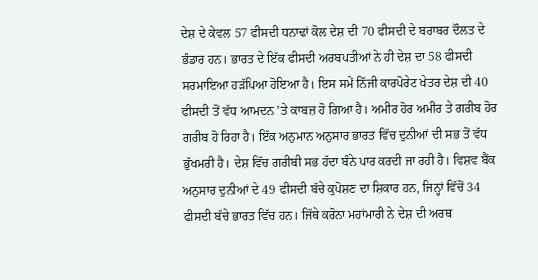ਦੇਸ਼ ਦੇ ਕੇਵਲ 57 ਫੀਸਦੀ ਧਨਾਢਾਂ ਕੋਲ ਦੇਸ਼ ਦੀ 70 ਫੀਸਦੀ ਦੇ ਬਰਾਬਰ ਦੌਲਤ ਦੇ ਭੰਡਾਰ ਹਨ। ਭਾਰਤ ਦੇ ਇੱਕ ਫੀਸਦੀ ਅਰਬਪਤੀਆਂ ਨੇ ਹੀ ਦੇਸ਼ ਦਾ 58 ਫੀਸਦੀ ਸਰਮਾਇਆ ਹੜੱਪਿਆ ਹੋਇਆ ਹੈ। ਇਸ ਸਮੇਂ ਨਿੱਜੀ ਕਾਰਪੋਰੇਟ ਖੇਤਰ ਦੇਸ਼ ਦੀ 40 ਫੀਸਦੀ ਤੋਂ ਵੱਧ ਆਮਦਨ ’ਤੇ ਕਾਬਜ਼ ਹੋ ਗਿਆ ਹੈ। ਅਮੀਰ ਹੋਰ ਅਮੀਰ ਤੇ ਗਰੀਬ ਹੋਰ ਗਰੀਬ ਹੋ ਰਿਹਾ ਹੈ। ਇੱਕ ਅਨੁਮਾਨ ਅਨੁਸਾਰ ਭਾਰਤ ਵਿੱਚ ਦੁਨੀਆਂ ਦੀ ਸਭ ਤੋਂ ਵੱਧ ਭੁੱਖਮਰੀ ਹੈ। ਦੇਸ਼ ਵਿੱਚ ਗਰੀਬੀ ਸਭ ਹੱਦਾ ਬੰਨੇ ਪਾਰ ਕਰਦੀ ਜਾ ਰਹੀ ਹੈ। ਵਿਸ਼ਵ ਬੈਂਕ ਅਨੁਸਾਰ ਦੁਨੀਆਂ ਦੇ 49 ਫੀਸਦੀ ਬੱਚੇ ਕੁਪੋਸ਼ਣ ਦਾ ਸ਼ਿਕਾਰ ਹਨ, ਜਿਨ੍ਹਾਂ ਵਿੱਚੋਂ 34 ਫੀਸਦੀ ਬੱਚੇ ਭਾਰਤ ਵਿੱਚ ਹਨ। ਜਿੱਥੇ ਕਰੋਨਾ ਮਹਾਂਮਾਰੀ ਨੇ ਦੇਸ਼ ਦੀ ਅਰਥ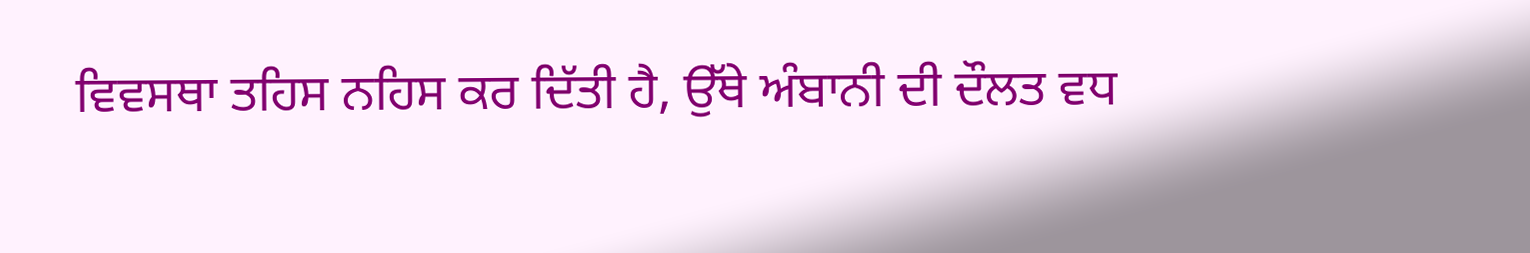ਵਿਵਸਥਾ ਤਹਿਸ ਨਹਿਸ ਕਰ ਦਿੱਤੀ ਹੈ, ਉੱਥੇ ਅੰਬਾਨੀ ਦੀ ਦੌਲਤ ਵਧ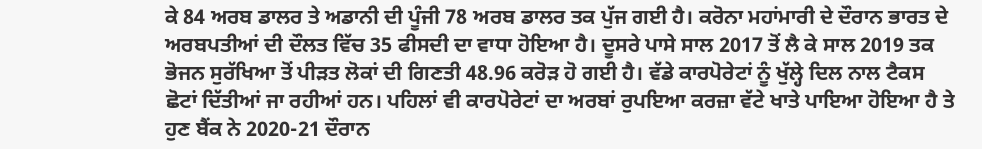ਕੇ 84 ਅਰਬ ਡਾਲਰ ਤੇ ਅਡਾਨੀ ਦੀ ਪੂੰਜੀ 78 ਅਰਬ ਡਾਲਰ ਤਕ ਪੁੱਜ ਗਈ ਹੈ। ਕਰੋਨਾ ਮਹਾਂਮਾਰੀ ਦੇ ਦੌਰਾਨ ਭਾਰਤ ਦੇ ਅਰਬਪਤੀਆਂ ਦੀ ਦੌਲਤ ਵਿੱਚ 35 ਫੀਸਦੀ ਦਾ ਵਾਧਾ ਹੋਇਆ ਹੈ। ਦੂਸਰੇ ਪਾਸੇ ਸਾਲ 2017 ਤੋਂ ਲੈ ਕੇ ਸਾਲ 2019 ਤਕ ਭੋਜਨ ਸੁਰੱਖਿਆ ਤੋਂ ਪੀੜਤ ਲੋਕਾਂ ਦੀ ਗਿਣਤੀ 48.96 ਕਰੋੜ ਹੋ ਗਈ ਹੈ। ਵੱਡੇ ਕਾਰਪੋਰੇਟਾਂ ਨੂੰ ਖੁੱਲ੍ਹੇ ਦਿਲ ਨਾਲ ਟੈਕਸ ਛੋਟਾਂ ਦਿੱਤੀਆਂ ਜਾ ਰਹੀਆਂ ਹਨ। ਪਹਿਲਾਂ ਵੀ ਕਾਰਪੋਰੇਟਾਂ ਦਾ ਅਰਬਾਂ ਰੁਪਇਆ ਕਰਜ਼ਾ ਵੱਟੇ ਖਾਤੇ ਪਾਇਆ ਹੋਇਆ ਹੈ ਤੇ ਹੁਣ ਬੈਂਕ ਨੇ 2020-21 ਦੌਰਾਨ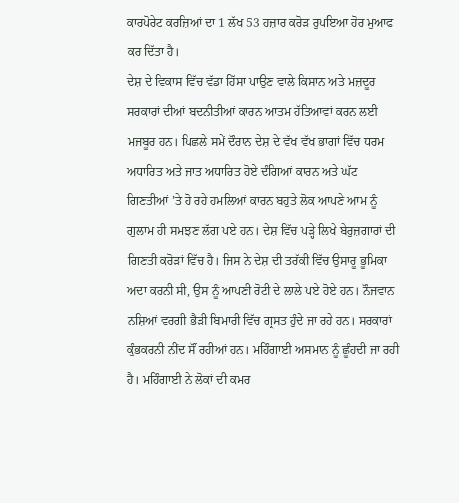ਕਾਰਪੋਰੇਟ ਕਰਜ਼ਿਆਂ ਦਾ 1 ਲੱਖ 53 ਹਜ਼ਾਰ ਕਰੋੜ ਰੁਪਇਆ ਹੋਰ ਮੁਆਫ ਕਰ ਦਿੱਤਾ ਹੈ।
ਦੇਸ਼ ਦੇ ਵਿਕਾਸ ਵਿੱਚ ਵੱਡਾ ਹਿੱਸਾ ਪਾਉਣ ਵਾਲੇ ਕਿਸਾਨ ਅਤੇ ਮਜ਼ਦੂਰ ਸਰਕਾਰਾਂ ਦੀਆਂ ਬਦਨੀਤੀਆਂ ਕਾਰਨ ਆਤਮ ਹੱਤਿਆਵਾਂ ਕਰਨ ਲਈ ਮਜਬੂਰ ਹਨ। ਪਿਛਲੇ ਸਮੇਂ ਦੌਰਾਨ ਦੇਸ਼ ਦੇ ਵੱਖ ਵੱਖ ਭਾਗਾਂ ਵਿੱਚ ਧਰਮ ਅਧਾਰਿਤ ਅਤੇ ਜਾਤ ਅਧਾਰਿਤ ਹੋਏ ਦੰਗਿਆਂ ਕਾਰਨ ਅਤੇ ਘੱਟ ਗਿਣਤੀਆਂ ’ਤੇ ਹੋ ਰਹੇ ਹਮਲਿਆਂ ਕਾਰਨ ਬਹੁਤੇ ਲੋਕ ਆਪਣੇ ਆਮ ਨੂੰ ਗੁਲਾਮ ਹੀ ਸਮਝਣ ਲੱਗ ਪਏ ਹਨ। ਦੇਸ਼ ਵਿੱਚ ਪੜ੍ਹੇ ਲਿਖੇ ਬੇਰੁਜ਼ਗਾਰਾਂ ਦੀ ਗਿਣਤੀ ਕਰੋੜਾਂ ਵਿੱਚ ਹੈ। ਜਿਸ ਨੇ ਦੇਸ਼ ਦੀ ਤਰੱਕੀ ਵਿੱਚ ਉਸਾਰੂ ਭੂਮਿਕਾ ਅਦਾ ਕਰਨੀ ਸੀ, ਉਸ ਨੂੰ ਆਪਣੀ ਰੋਟੀ ਦੇ ਲਾਲੇ ਪਏ ਹੋਏ ਹਨ। ਨੌਜਵਾਨ ਨਸ਼ਿਆਂ ਵਰਗੀ ਭੈੜੀ ਬਿਮਾਰੀ ਵਿੱਚ ਗ੍ਰਸਤ ਹੁੰਦੇ ਜਾ ਰਹੇ ਹਨ। ਸਰਕਾਰਾਂ ਕੁੰਭਕਰਨੀ ਨੀਂਦ ਸੌਂ ਰਹੀਆਂ ਹਨ। ਮਹਿੰਗਾਈ ਅਸਮਾਨ ਨੂੰ ਛੂੰਹਦੀ ਜਾ ਰਹੀ ਹੈ। ਮਹਿੰਗਾਈ ਨੇ ਲੋਕਾਂ ਦੀ ਕਮਰ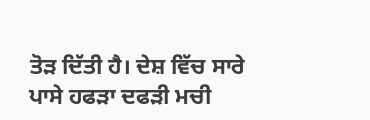ਤੋੜ ਦਿੱਤੀ ਹੈ। ਦੇਸ਼ ਵਿੱਚ ਸਾਰੇ ਪਾਸੇ ਹਫੜਾ ਦਫੜੀ ਮਚੀ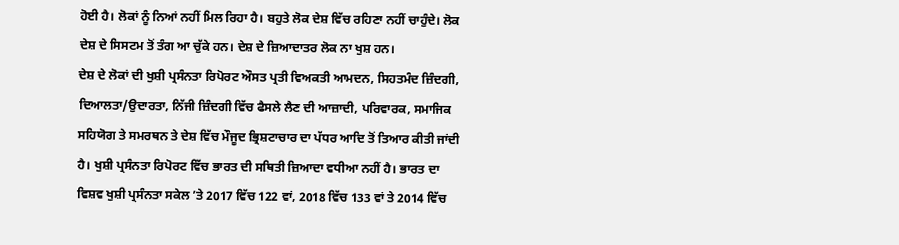ਹੋਈ ਹੈ। ਲੋਕਾਂ ਨੂੰ ਨਿਆਂ ਨਹੀਂ ਮਿਲ ਰਿਹਾ ਹੈ। ਬਹੁਤੇ ਲੋਕ ਦੇਸ਼ ਵਿੱਚ ਰਹਿਣਾ ਨਹੀਂ ਚਾਹੁੰਦੇ। ਲੋਕ ਦੇਸ਼ ਦੇ ਸਿਸਟਮ ਤੋਂ ਤੰਗ ਆ ਚੁੱਕੇ ਹਨ। ਦੇਸ਼ ਦੇ ਜ਼ਿਆਦਾਤਰ ਲੋਕ ਨਾ ਖੁਸ਼ ਹਨ।
ਦੇਸ਼ ਦੇ ਲੋਕਾਂ ਦੀ ਖੁਸ਼ੀ ਪ੍ਰਸੰਨਤਾ ਰਿਪੋਰਟ ਔਸਤ ਪ੍ਰਤੀ ਵਿਅਕਤੀ ਆਮਦਨ, ਸਿਹਤਮੰਦ ਜ਼ਿੰਦਗੀ, ਦਿਆਲਤਾ/ਉਦਾਰਤਾ, ਨਿੱਜੀ ਜ਼ਿੰਦਗੀ ਵਿੱਚ ਫੈਸਲੇ ਲੈਣ ਦੀ ਆਜ਼ਾਦੀ, ਪਰਿਵਾਰਕ, ਸਮਾਜਿਕ ਸਹਿਯੋਗ ਤੇ ਸਮਰਥਨ ਤੇ ਦੇਸ਼ ਵਿੱਚ ਮੌਜੂਦ ਭ੍ਰਿਸ਼ਟਾਚਾਰ ਦਾ ਪੱਧਰ ਆਦਿ ਤੋਂ ਤਿਆਰ ਕੀਤੀ ਜਾਂਦੀ ਹੈ। ਖੁਸ਼ੀ ਪ੍ਰਸੰਨਤਾ ਰਿਪੋਰਟ ਵਿੱਚ ਭਾਰਤ ਦੀ ਸਥਿਤੀ ਜ਼ਿਆਦਾ ਵਧੀਆ ਨਹੀਂ ਹੈ। ਭਾਰਤ ਦਾ ਵਿਸ਼ਵ ਖੁਸ਼ੀ ਪ੍ਰਸੰਨਤਾ ਸਕੇਲ ’ਤੇ 2017 ਵਿੱਚ 122 ਵਾਂ, 2018 ਵਿੱਚ 133 ਵਾਂ ਤੇ 2014 ਵਿੱਚ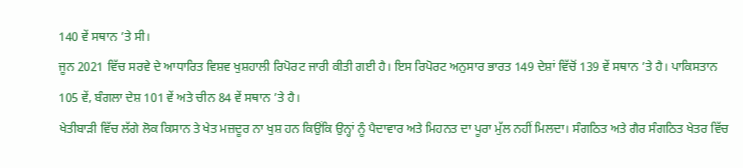140 ਵੇਂ ਸਥਾਨ ’ਤੇ ਸੀ।
ਜੂਨ 2021 ਵਿੱਚ ਸਰਵੇ ਦੇ ਆਧਾਰਿਤ ਵਿਸ਼ਵ ਖੁਸ਼ਹਾਲੀ ਰਿਪੋਰਟ ਜਾਰੀ ਕੀਤੀ ਗਈ ਹੈ। ਇਸ ਰਿਪੋਰਟ ਅਨੁਸਾਰ ਭਾਰਤ 149 ਦੇਸ਼ਾਂ ਵਿੱਚੋਂ 139 ਵੇਂ ਸਥਾਨ ’ਤੇ ਹੈ। ਪਾਕਿਸਤਾਨ 105 ਵੇਂ, ਬੰਗਲਾ ਦੇਸ਼ 101 ਵੇਂ ਅਤੇ ਚੀਨ 84 ਵੇਂ ਸਥਾਨ ’ਤੇ ਹੈ।
ਖੇਤੀਬਾੜੀ ਵਿੱਚ ਲੱਗੇ ਲੋਕ ਕਿਸਾਨ ਤੇ ਖੇਤ ਮਜ਼ਦੂਰ ਨਾ ਖੁਸ਼ ਹਨ ਕਿਉਂਕਿ ਉਨ੍ਹਾਂ ਨੂੰ ਪੈਦਾਵਾਰ ਅਤੇ ਮਿਹਨਤ ਦਾ ਪੂਰਾ ਮੁੱਲ ਨਹੀਂ ਮਿਲਦਾ। ਸੰਗਠਿਤ ਅਤੇ ਗੈਰ ਸੰਗਠਿਤ ਖੇਤਰ ਵਿੱਚ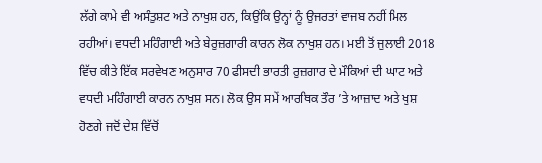ਲੱਗੇ ਕਾਮੇ ਵੀ ਅਸੰਤੁਸ਼ਟ ਅਤੇ ਨਾਖੁਸ਼ ਹਨ, ਕਿਉਂਕਿ ਉਨ੍ਹਾਂ ਨੂੰ ਉਜਰਤਾਂ ਵਾਜਬ ਨਹੀਂ ਮਿਲ ਰਹੀਆਂ। ਵਧਦੀ ਮਹਿੰਗਾਈ ਅਤੇ ਬੇਰੁਜ਼ਗਾਰੀ ਕਾਰਨ ਲੋਕ ਨਾਖੁਸ਼ ਹਨ। ਮਈ ਤੋਂ ਜੁਲਾਈ 2018 ਵਿੱਚ ਕੀਤੇ ਇੱਕ ਸਰਵੇਖਣ ਅਨੁਸਾਰ 70 ਫੀਸਦੀ ਭਾਰਤੀ ਰੁਜ਼ਗਾਰ ਦੇ ਮੌਕਿਆਂ ਦੀ ਘਾਟ ਅਤੇ ਵਧਦੀ ਮਹਿੰਗਾਈ ਕਾਰਨ ਨਾਖੁਸ਼ ਸਨ। ਲੋਕ ਉਸ ਸਮੇਂ ਆਰਥਿਕ ਤੌਰ ’ਤੇ ਆਜ਼ਾਦ ਅਤੇ ਖੁਸ਼ ਹੋਣਗੇ ਜਦੋਂ ਦੇਸ਼ ਵਿੱਚੋਂ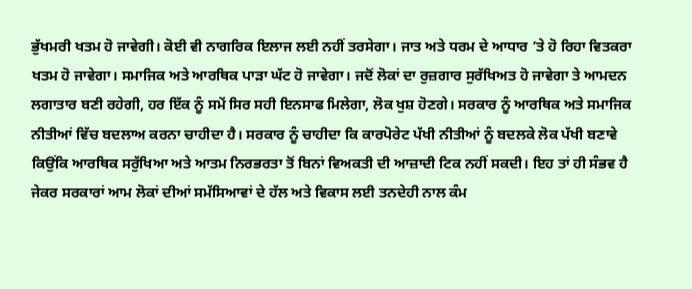ਭੁੱਖਮਰੀ ਖਤਮ ਹੋ ਜਾਵੇਗੀ। ਕੋਈ ਵੀ ਨਾਗਰਿਕ ਇਲਾਜ ਲਈ ਨਹੀਂ ਤਰਸੇਗਾ। ਜਾਤ ਅਤੇ ਧਰਮ ਦੇ ਆਧਾਰ ’ਤੇ ਹੋ ਰਿਹਾ ਵਿਤਕਰਾ ਖਤਮ ਹੋ ਜਾਵੇਗਾ। ਸਮਾਜਿਕ ਅਤੇ ਆਰਥਿਕ ਪਾੜਾ ਘੱਟ ਹੋ ਜਾਵੇਗਾ। ਜਦੋਂ ਲੋਕਾਂ ਦਾ ਰੁਜ਼ਗਾਰ ਸੁਰੱਖਿਅਤ ਹੋ ਜਾਵੇਗਾ ਤੇ ਆਮਦਨ ਲਗਾਤਾਰ ਬਣੀ ਰਹੇਗੀ, ਹਰ ਇੱਕ ਨੂੰ ਸਮੇਂ ਸਿਰ ਸਹੀ ਇਨਸਾਫ ਮਿਲੇਗਾ, ਲੋਕ ਖੁਸ਼ ਹੋਣਗੇ। ਸਰਕਾਰ ਨੂੰ ਆਰਥਿਕ ਅਤੇ ਸਮਾਜਿਕ ਨੀਤੀਆਂ ਵਿੱਚ ਬਦਲਾਅ ਕਰਨਾ ਚਾਹੀਦਾ ਹੈ। ਸਰਕਾਰ ਨੂੰ ਚਾਹੀਦਾ ਕਿ ਕਾਰਪੋਰੇਟ ਪੱਖੀ ਨੀਤੀਆਂ ਨੂੰ ਬਦਲਕੇ ਲੋਕ ਪੱਖੀ ਬਣਾਵੇ ਕਿਉਂਕਿ ਆਰਥਿਕ ਸਰੁੱਖਿਆ ਅਤੇ ਆਤਮ ਨਿਰਭਰਤਾ ਤੋਂ ਬਿਨਾਂ ਵਿਅਕਤੀ ਦੀ ਆਜ਼ਾਦੀ ਟਿਕ ਨਹੀਂ ਸਕਦੀ। ਇਹ ਤਾਂ ਹੀ ਸੰਭਵ ਹੈ ਜੇਕਰ ਸਰਕਾਰਾਂ ਆਮ ਲੋਕਾਂ ਦੀਆਂ ਸਮੱਸਿਆਵਾਂ ਦੇ ਹੱਲ ਅਤੇ ਵਿਕਾਸ ਲਈ ਤਨਦੇਹੀ ਨਾਲ ਕੰਮ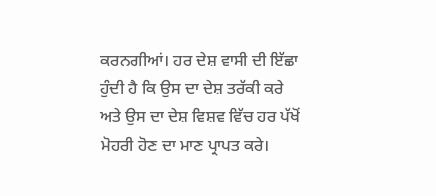ਕਰਨਗੀਆਂ। ਹਰ ਦੇਸ਼ ਵਾਸੀ ਦੀ ਇੱਛਾ ਹੁੰਦੀ ਹੈ ਕਿ ਉਸ ਦਾ ਦੇਸ਼ ਤਰੱਕੀ ਕਰੇ ਅਤੇ ਉਸ ਦਾ ਦੇਸ਼ ਵਿਸ਼ਵ ਵਿੱਚ ਹਰ ਪੱਖੋਂ ਮੋਹਰੀ ਹੋਣ ਦਾ ਮਾਣ ਪ੍ਰਾਪਤ ਕਰੇ।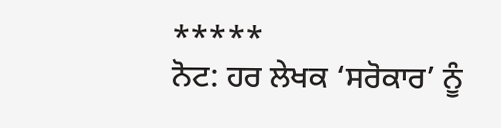*****
ਨੋਟ: ਹਰ ਲੇਖਕ ‘ਸਰੋਕਾਰ’ ਨੂੰ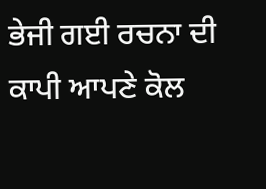ਭੇਜੀ ਗਈ ਰਚਨਾ ਦੀ ਕਾਪੀ ਆਪਣੇ ਕੋਲ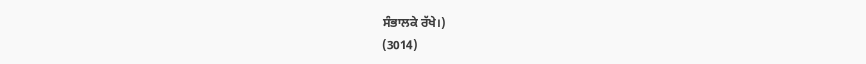ਸੰਭਾਲਕੇ ਰੱਖੇ।)
(3014)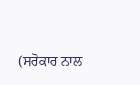(ਸਰੋਕਾਰ ਨਾਲ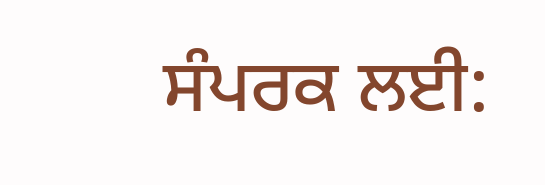ਸੰਪਰਕ ਲਈ: